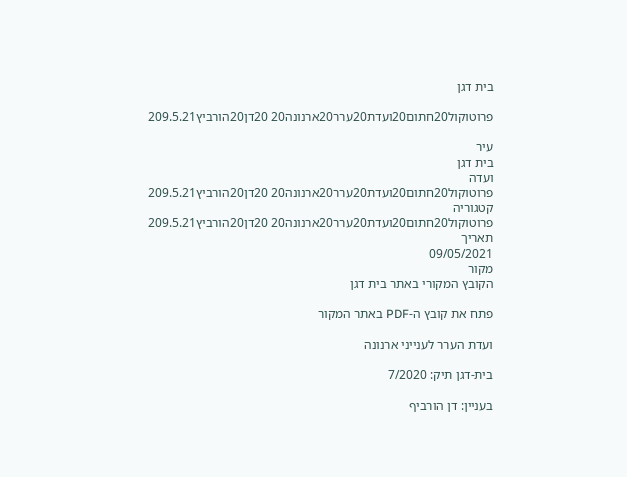בית דגן

פרוטוקול20חתום20ועדת20ערר20ארנונה20 20דן20הורביץ209.5.21

עיר
בית דגן
ועדה
פרוטוקול20חתום20ועדת20ערר20ארנונה20 20דן20הורביץ209.5.21
קטגוריה
פרוטוקול20חתום20ועדת20ערר20ארנונה20 20דן20הורביץ209.5.21
תאריך
09/05/2021
מקור
הקובץ המקורי באתר בית דגן

פתח את קובץ ה-PDF באתר המקור

ועדת הערר לענייני ארנונה

בית-דגן תיק: 7/2020

בעניין: דן הורביף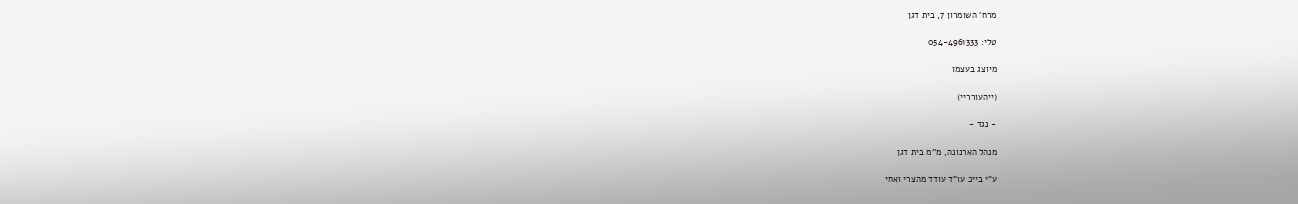מרח' השומרון 7, בית דגן

טלי: 054-4961333

מיוצג בעצמו

(ייהעורריי)

- נגד -

מנהל הארנונה, מ''מ בית דגן

ע"י בייכ עו"ד עודד מהצרי ואחי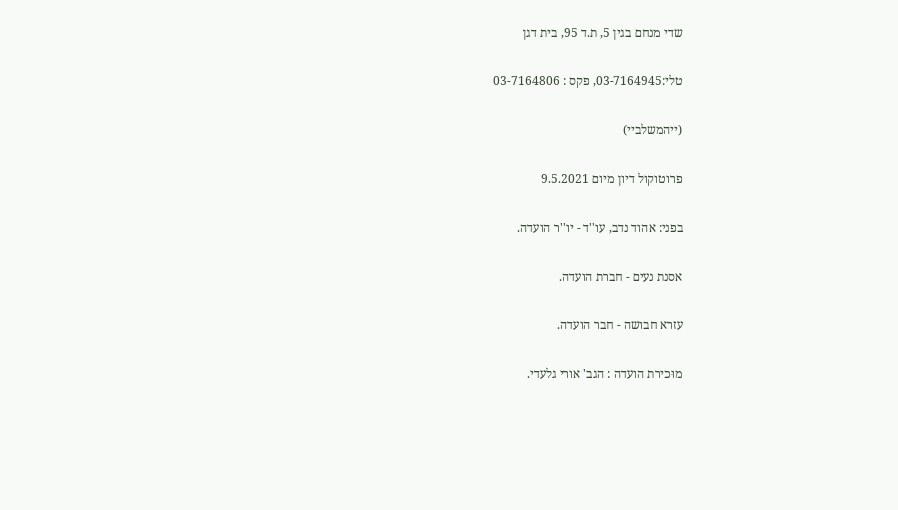שדי מנחם בגין 5, ת.ד 95, בית דגן

טלי:03-7164945, פקס : 03-7164806

(ייהמשלביי)

פרוטוקול דיון מיום 9.5.2021

בפני: אהוד נדב, עו''ד - יו''ר הועדה.

אסנת נעים - חברת הועדה.

עזרא חבושה - חבר הועדה.

מוּכירת הועדה : הגב' אורי גלעדי.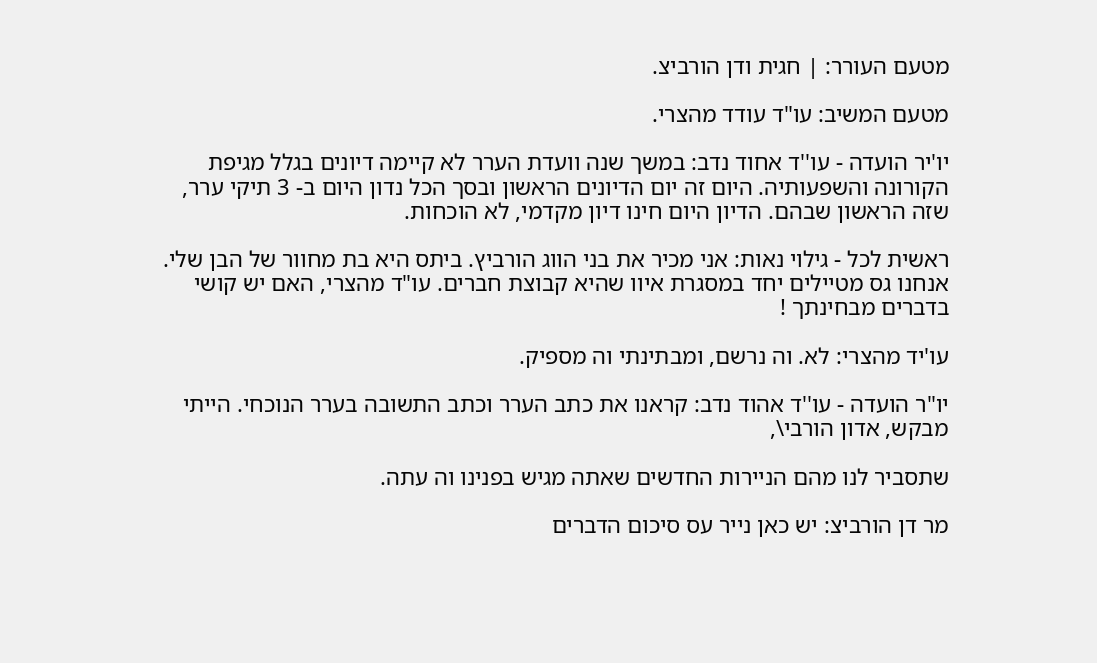מטעם העורר: | חגית ודן הורביצ.

מטעם המשיב: עו"ד עודד מהצרי.

יו'יר הועדה - עו''ד אחוד נדב: במשך שנה וועדת הערר לא קיימה דיונים בגלל מגיפת הקורונה והשפעותיה. היום זה יום הדיונים הראשון ובסך הכל נדון היום ב- 3 תיקי ערר, שזה הראשון שבהם. הדיון היום חינו דיון מקדמי, לא הוכחות.

ראשית לכל - גילוי נאות: אני מכיר את בני הווג הורביץ. ביתס היא בת מחוור של הבן שלי. אנחנו גס מטיילים יחד במסגרת איוו שהיא קבוצת חברים. עו"ד מהצרי, האם יש קושי בדברים מבחינתך !

עו'יד מהצרי: לא. וה נרשם, ומבתינתי וה מספיק.

יו"ר הועדה - עו''ד אהוד נדב: קראנו את כתב הערר וכתב התשובה בערר הנוכחי. הייתי מבקש, אדון הורבי\,

שתסביר לנו מהם הניירות החדשים שאתה מגיש בפנינו וה עתה.

מר דן הורביצ: יש כאן נייר עס סיכום הדברים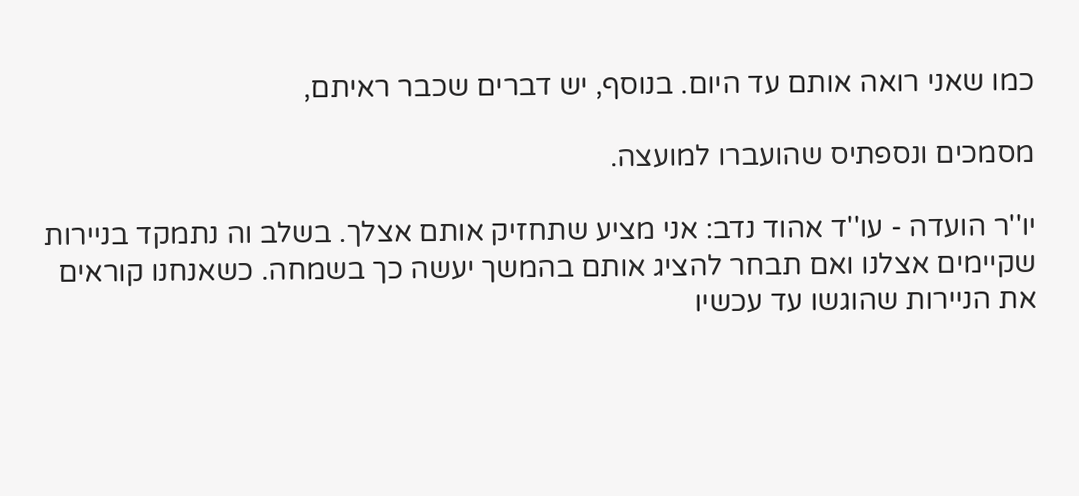כמו שאני רואה אותם עד היום. בנוסף, יש דברים שכבר ראיתם,

מסמכים ונספתיס שהועברו למועצה.

יו''ר הועדה - עו''ד אהוד נדב: אני מציע שתחזיק אותם אצלך. בשלב וה נתמקד בניירות שקיימים אצלנו ואם תבחר להציג אותם בהמשך יעשה כך בשמחה. כשאנחנו קוראים את הניירות שהוגשו עד עכשיו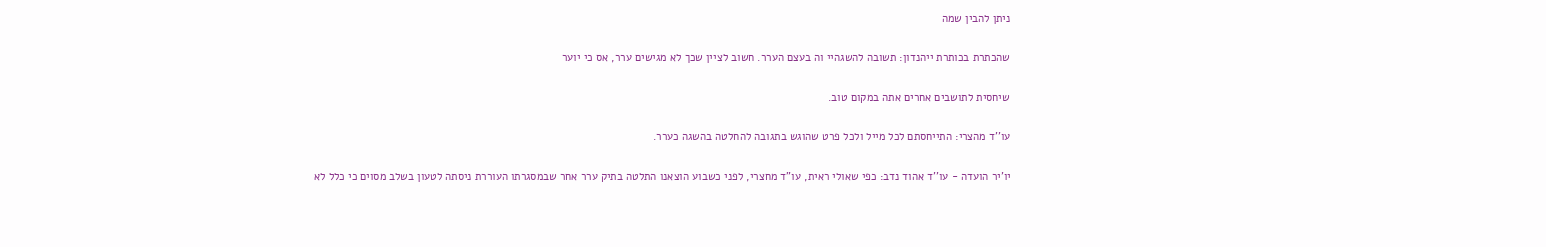ניתן להבין שמה

שהכתרת בכותרת ייהנדון: תשובה להשגהיי וה בעצם הערר. חשוב לציין שכך לא מגישים ערר, אס כי יוער

שיחסית לתושבים אחרים אתה במקום טוב.

עו''ד מהצרי: התייחסתם לכל מייל ולכל פרט שהוגש בתגובה להחלטה בהשגה כערר.

יו'יר הועדה - עו''ד אהוד נדב: כפי שאולי ראית, עו"ד מחצרי, לפני כשבוע הוצאנו התלטה בתיק ערר אחר שבמסגרתו העוררת ניסתה לטעון בשלב מסוים כי כלל לא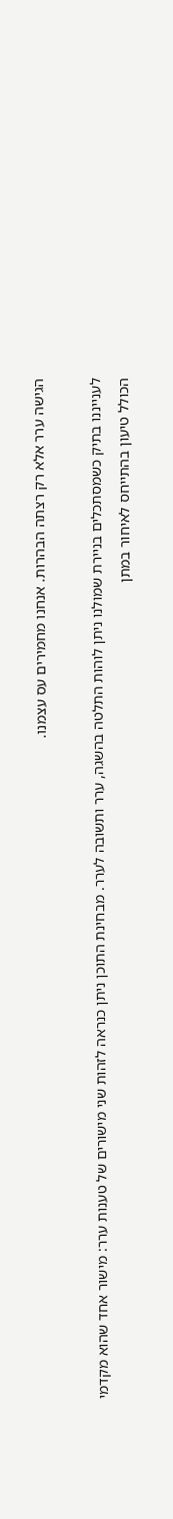הגישה ערר אלא רק רצתה הבהרות. אנחנו מחמירים עס עצמנו.

לענייננו בתיק כשמסתכלים בניירת שמולנו ניתן לוהות התלטה בהשגה, ערר ותשובה לערר. מבחינת התוכן ניתן כנראה לזהות שני מישורים של טענות ערר: מישור אחד שהוא מקדמי הכולל טיעון בהתייחס לאיחור במתן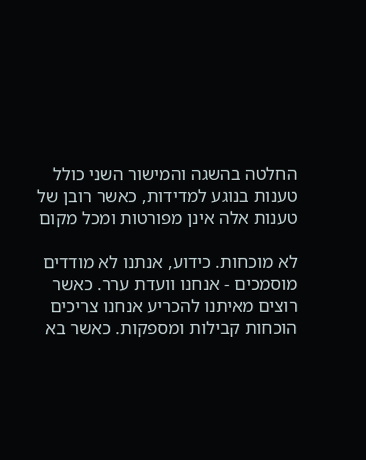החלטה בהשגה והמישור השני כולל טענות בנוגע למדידות, כאשר רובן של טענות אלה אינן מפורטות ומכל מקום

לא מוכחות. כידוע, אנתנו לא מודדים מוסמכים - אנחנו וועדת ערר. כאשר רוצים מאיתנו להכריע אנחנו צריכים הוכחות קבילות ומספקות. כאשר בא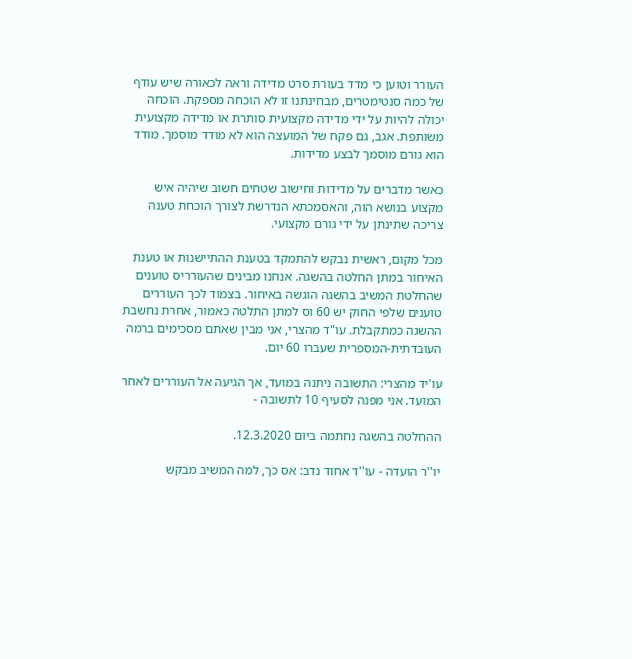העורר וטוען כי מדד בעורת סרט מדידה וראה לכאורה שיש עודף של כמה סנטימטרים, מבחינתנו זו לא הוכחה מספקת. הוכחה יכולה להיות על ידי מדידה מקצועית סותרת או מדידה מקצועית משותפת. אגב, גם פקח של המועצה הוא לא מודד מוסמך. מודד הוא גורם מוסמך לבצע מדידות.

כאשר מדברים על מדידות וחישוב שטחים חשוב שיהיה איש מקצוע בנושא הוה, והאסמכתא הנדרשת לצורך הוכחת טענה צריכה שתינתן על ידי גורם מקצועי.

מכל מקום, ראשית נבקש להתמקד בטענת ההתיישנות או טענת האיחור במתן החלטה בהשגה. אנחנו מבינים שהעורריס טוענים שהחלטת המשיב בהשגה הוגשה באיחור. בצמוד לכך העוררים טוענים שלפי החוק יש 60 וס למתן התלטה כאמור, אחרת נחשבת ההשגה כמתקבלת. עו"ד מהצרי, אני מבין שאתם מסכימים ברמה העובדתית-המספרית שעברו 60 יום.

עו'יד מהצרי: התשובה ניתנה במועד, אך הגיעה אל העוררים לאחר המועד. אני מפנה לסעיף 10 לתשובה -

ההחלטה בהשגה נחתמה ביום 12.3.2020.

יו''ר הועדה - עו''ד אחוד נדב: אס כך, למה המשיב מבקש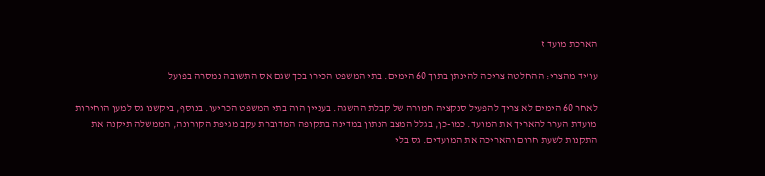הארכת מועד ז

עו'יד מהצרי: ההחלטה צריכה להינתן בתוך 60 הימים. בתי המשפט הכירו בכך שגם אס התשובה נמסרה בפועל

לאחר 60 הימים לא צריך להפעיל סנקציה חמורה של קבלת ההשגה. בעניין הוה בתי המשפט הכריעו. בנוסף, ביקשנו גס למען הוחירות מועדת הערר להאריך את המועד. כמו-כן, בגלל המצב הנתון במדינה בתקופה המדוברת עקב מגיפת הקורונה, הממשלה תיקנה את התקנות לשעת חרום והאריכה את המועדים. גס בלי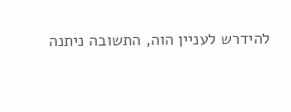להידרש לעניין הוה, התשובה ניתנה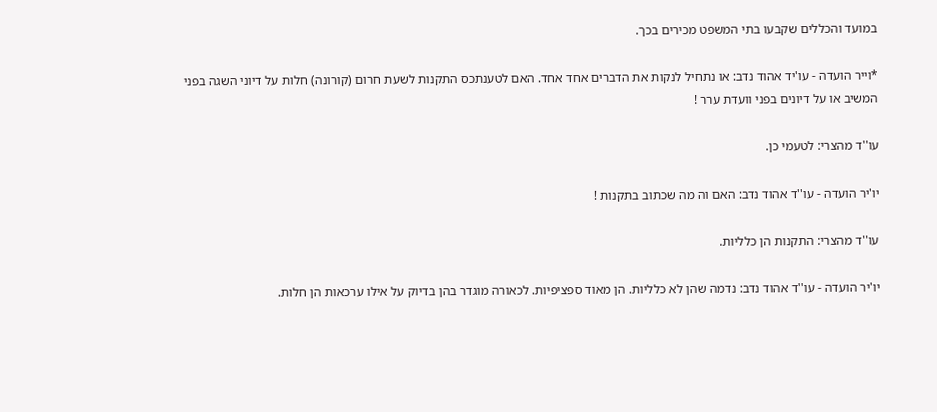במועד והכללים שקבעו בתי המשפט מכירים בכך.

*וייר הועדה - עו'יד אהוד נדב: או נתחיל לנקות את הדברים אחד אחד. האם לטענתכס התקנות לשעת חרום (קורונה) חלות על דיוני השגה בפני המשיב או על דיונים בפני וועדת ערר !

עו''ד מהצרי: לטעמי כן.

יו'יר הועדה - עו''ד אהוד נדב: האם וה מה שכתוב בתקנות !

עו''ד מהצרי: התקנות הן כלליות.

יו'יר הועדה - עו''ד אהוד נדב: נדמה שהן לא כלליות. הן מאוד ספציפיות. לכאורה מוגדר בהן בדיוק על אילו ערכאות הן חלות.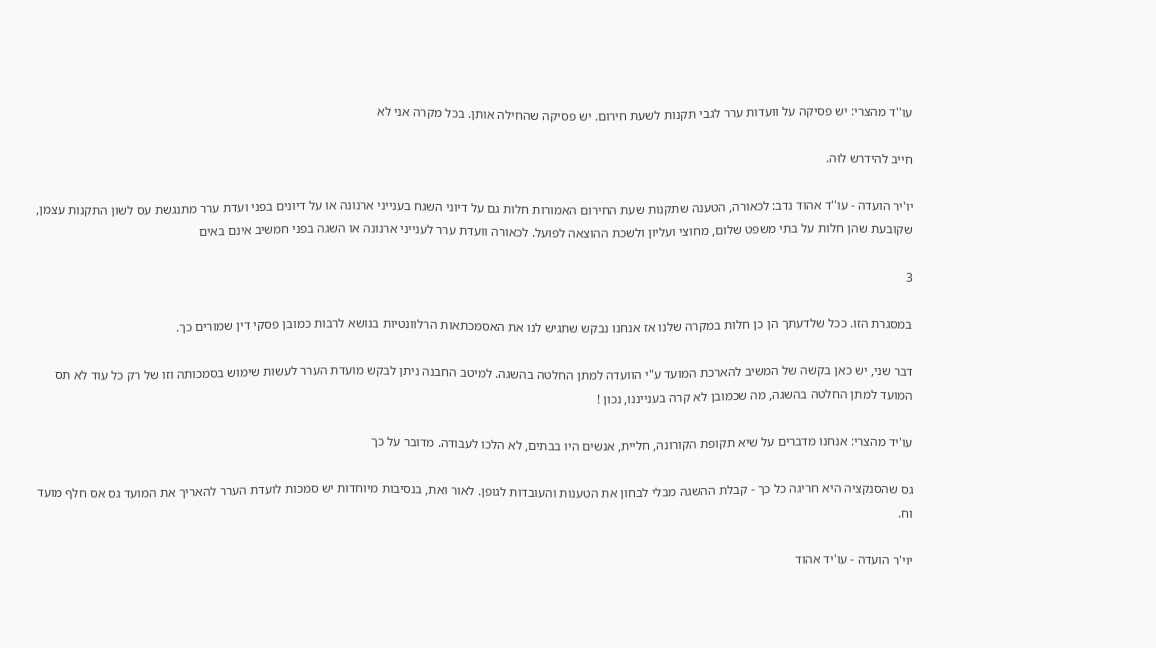עו''ד מהצרי: יש פסיקה על וועדות ערר לגבי תקנות לשעת חירום. יש פסיקה שהחילה אותן. בכל מקרה אני לא

חייב להידרש לוּה.

יו'יר הועדה - עו''ד אהוד נדב: לכאורה, הטענה שתקנות שעת החירום האמורות חלות גם על דיוני השגח בענייני ארנונה או על דיונים בפני ועדת ערר מתנגשת עס לשון התקנות עצמן, שקובעת שהן חלות על בתי משפט שלום, מחוצי ועליון ולשכת ההוצאה לפועל. לכאורה וועדת ערר לענייני ארנונה או השגה בפני חמשיב אינם באים

3

במסגרת הזו. ככל שלדעתך הן כן חלות במקרה שלנו אז אנחנו נבקש שתגיש לנו את האסמכתאות הרלוונטיות בנושא לרבות כמובן פסקי דין שמורים כך.

דבר שני, יש כאן בקשה של המשיב להארכת המועד ע"י הוועדה למתן החלטה בהשגה. למיטב החבנה ניתן לבקש מועדת הערר לעשות שימוש בסמכותה וזו של רק כל עוד לא תס המועד למתן החלטה בהשגה, מה שכמובן לא קרה בענייננו, נכון !

עו'יד מהצרי: אנחנו מדברים על שיא תקופת הקורונה, חליית, אנשים היו בבתים, לא הלכו לעבודה. מדובר על כך

גס שהסנקציה היא חריגה כל כך - קבלת ההשגה מבלי לבחון את הטענות והעובדות לגופן. לאור ואת, בנסיבות מיוחדות יש סמכות לועדת הערר להאריך את המועד גס אס חלף מועד וח.

יוי'ר הועדה - עו'יד אהוד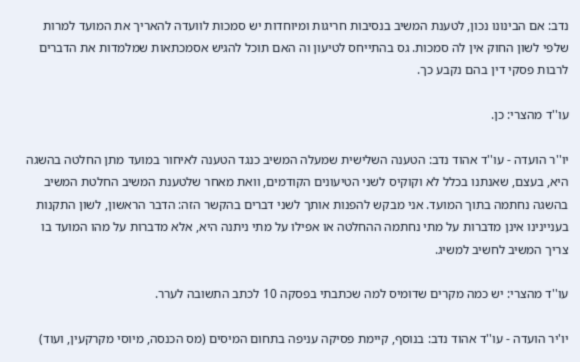נדב: אם הבינונו נכון, לטענת המשיב בנסיבות חריגות ומיוחדות יש סמכות לוועדה להאריך את המועד למרות שלפי לשון החוק אין לה סמכות. גס בהתייחס לטיעון וה האם תוכל להגיש אסמכתאות שמלמדות את הדברים לרבות פסקי דין בהם נקבע כך.

עו''ד מהצרי: כן.

יו''ר הועדה - עו''ד אהוד נדב: הטענה השלישית שמעלה המשיב כנגד הטענה לאיחור במועד מתן החלטה בהשגה היא, בעצם, שאנתנו בכלל לא וקוקיס לשני הטיעונים הקודמים, וואת מאחר שלטענת המשיב החלטת המשיב בהשגה נחתמה בתוך המועד. אני מבקש להפנות אותך לשני דברים בהקשר הזה: הדבר הראשון, לשון התקנות בעניינינו אינן מדברות על מתי נחתמה ההחלטה או אפילו על מתי ניתנה היא, אלא מדברות על מהו המועד בו צריך המשיב לחשיב למשיג.

עו''ד מהצרי: יש כמה מקרים שדומיס למה שכתבתי בפסקה 10 לכתב התשובה לערר.

יו'יר הועדה - עו''ד אהוד נדב: בנוסף, קיימת פסיקה עניפה בתחום המיסים (מס הכנסה, מיוסי מקרקעין, ועוד)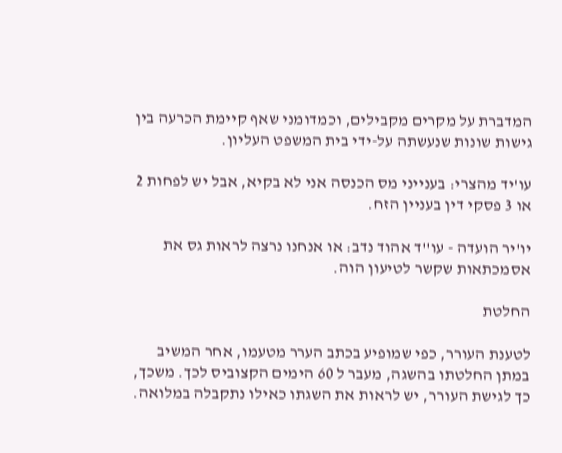המדברת על מקרים מקבילים, וכמדומני שאף קיימת הכרעה בין גישות שונות שנעשתה על-ידי בית המשפט העליון.

עו'יד מהצרי: בענייני מס הכנסה אני לא בקיא, אבל יש לפחות 2 או 3 פסקי דין בעניין הזח.

יו'יר הועדה - עו''ד אהוד נדב: או אנחנו נרצה לראות גס את אסמכתאות שקשר לטיעון הוה.

החלטת

לטענת העורר, כפי שמופיע בכתב הערר מטעמו, אחר המשיב במתן החלטתו בהשגה, מעבר ל 60 הימים הקצוביס לכך. משכך, כך לגישת העורר, יש לראות את השגתו כאילו נתקבלה במלואה.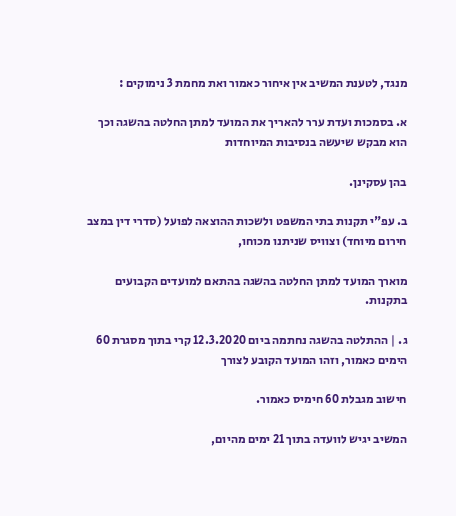מנגד, לטענת המשיב אין איחור כאמור ואת מחמת 3 נימוקים :

א. בסמכות ועדת ערר להאריך את המועד למתן החלטה בהשגה וכך הוא מבקש שיעשה בנסיבות המיוחדות

בהן עסקינן.

ב. עפ"י תקנות בתי המשפט ולשכות ההוצאה לפועל (סדרי דין במצב חירום מיוחד) וצוויס שניתנו מכוחו,

מוארך המועד למתן החלטה בהשגה בהתאם למועדים הקבועים בתקנות.

ג. | ההתלטה בהשגה נחתמה ביום 12.3.2020 קרי בתוך מסגרת 60 הימים כאמור, וזהו המועד הקובע לצורך

חישוב מגבלת 60 חימיס כאמור.

המשיב יגיש לוועדה בתוך 21 ימים מהיום,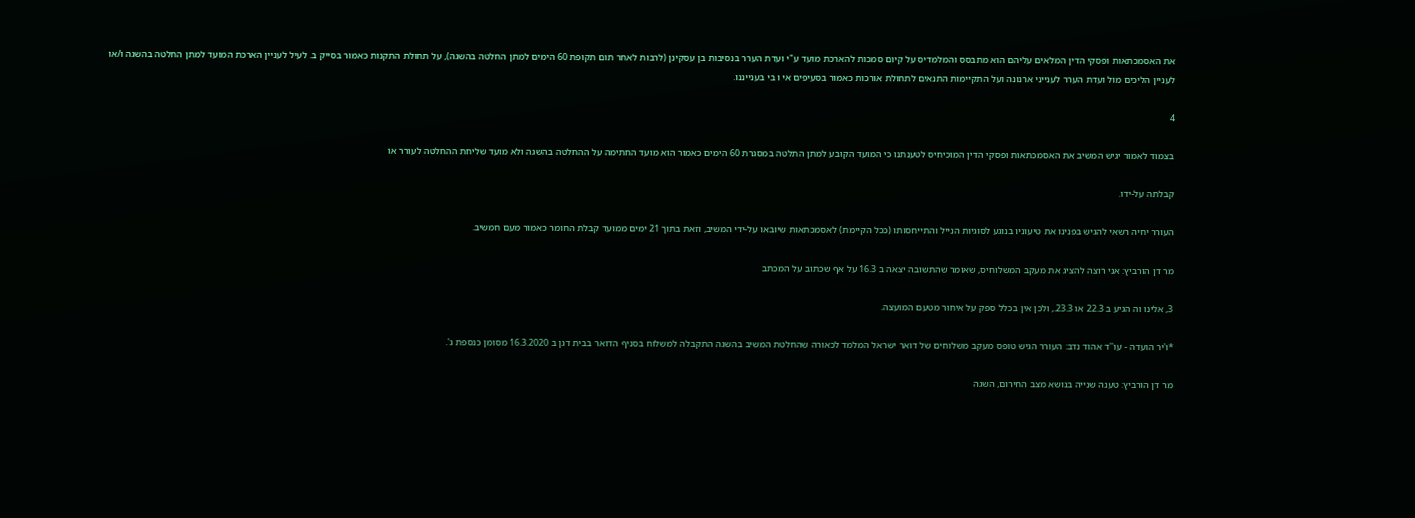את האסמכתאות ופסקי הדין המלאים עליהם הוא מתבסס והמלמדיס על קיום סמכות להארכת מועד ע"י ועדת הערר בנסיבות בן עסקינן (לרבות לאחר תום תקופת 60 הימים למתן החלטה בהשגה), על תחולת התקנות כאמור בסייק ב. לעיל לעניין הארכת המועד למתן החלטה בהשגה ו/או לעניין הליכים מול ועדת הערר לענייני ארנונה ועל התקיימות התנאים לתחולת אורכות כאמור בסעיפים אי ו בי בענייננו.

4

בצמוד לאמור יגיש המשיב את האסמכתאות ופסקי הדין המוכיחיס לטענתנו כי המועד הקובע למתן התלטה במסגרת 60 הימים כאמור הוא מועד החתימה על ההחלטה בהשגה ולא מועד שליחת ההחלטה לעורר או

קבלתה על-ידו.

העורר יחיה רשאי להגיש בפנינו את טיעוניו בנוגע לסוגיות הנייל והתייחסותו (ככל הקיימת) לאסמכתאות שיובאו על-ידי המשיב, וזאת בתוך 21 ימים ממועד קבלת החומר כאמור מעם חמשיב.

מר דן הורביץ: אני רוצה להציג את מעקב המשלוחיס, שאומר שהתשובה יצאה ב 16.3 על אף שכתוב על המכתב

3, אלינו וה הגיע ב 22.3 או 23.3., ולכן אין בכלל ספק על איחור מטעם המועצה.

*ו'יר הועדה - עו''ד אהוד נדב: העורר הגיש טופס מעקב משלוחים של דואר ישראל המלמד לכאורה שהחלטת המשיב בהשגה התקבלה למשלוח בסניף הדואר בבית דגן ב 16.3.2020 מסומן כנספת ג'.

מר דן הורביץ: טענה שנייה בנושא מצב החירום, השגה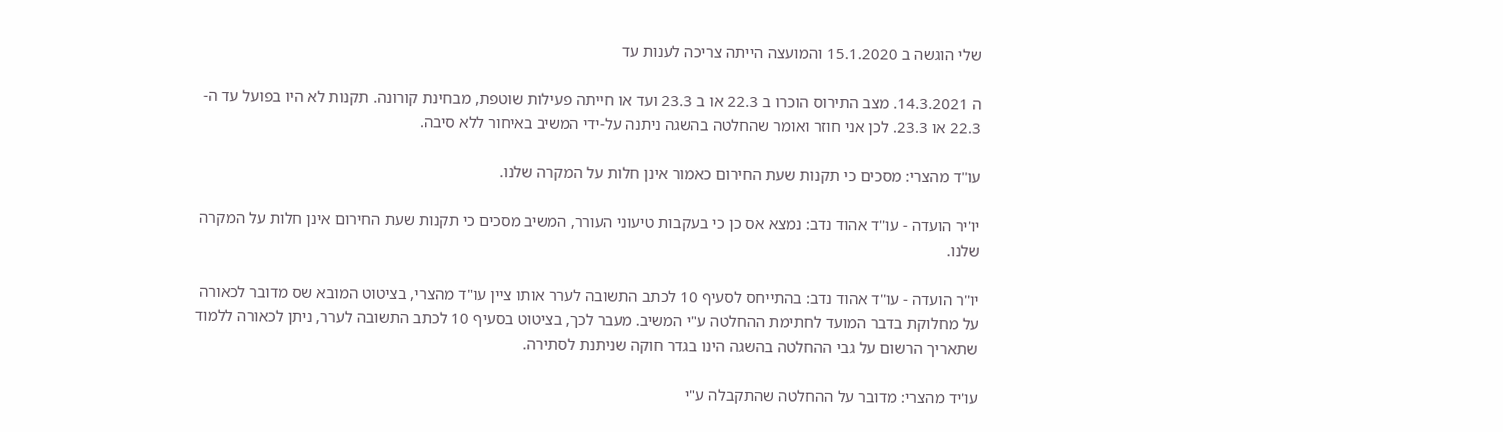שלי הוגשה ב 15.1.2020 והמועצה הייתה צריכה לענות עד

ה 14.3.2021. מצב התירוס הוכרו ב 22.3 או ב 23.3 ועד או חייתה פעילות שוטפת, מבחינת קורונה. תקנות לא היו בפועל עד ה- 22.3 או 23.3. לכן אני חוזר ואומר שהחלטה בהשגה ניתנה על-ידי המשיב באיחור ללא סיבה.

עו''ד מהצרי: מסכים כי תקנות שעת החירום כאמור אינן חלות על המקרה שלנו.

יו'יר הועדה - עו''ד אהוד נדב: נמצא אס כן כי בעקבות טיעוני העורר, המשיב מסכים כי תקנות שעת החירום אינן חלות על המקרה שלנו.

יו''ר הועדה - עו''ד אהוד נדב: בהתייחס לסעיף 10 לכתב התשובה לערר אותו ציין עו"ד מהצרי, בציטוט המובא שס מדובר לכאורה על מחלוקת בדבר המועד לחתימת ההחלטה ע"י המשיב. מעבר לכך, בציטוט בסעיף 10 לכתב התשובה לערר, ניתן לכאורה ללמוד שתאריך הרשום על גבי ההחלטה בהשגה הינו בגדר חוקה שניתנת לסתירה.

עו'יד מהצרי: מדובר על ההחלטה שהתקבלה ע"י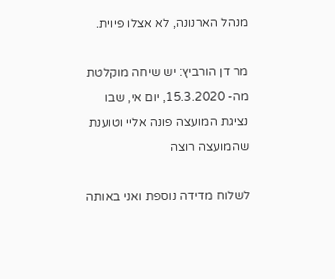מנהל הארנונה, לא אצלו פיוית.

מר דן הורביץ: יש שיחה מוקלטת מה- 15.3.2020, יום אי, שבו נציגת המועצה פונה אליי וטוענת שהמועצה רוצה

לשלוח מדידה נוספת ואני באותה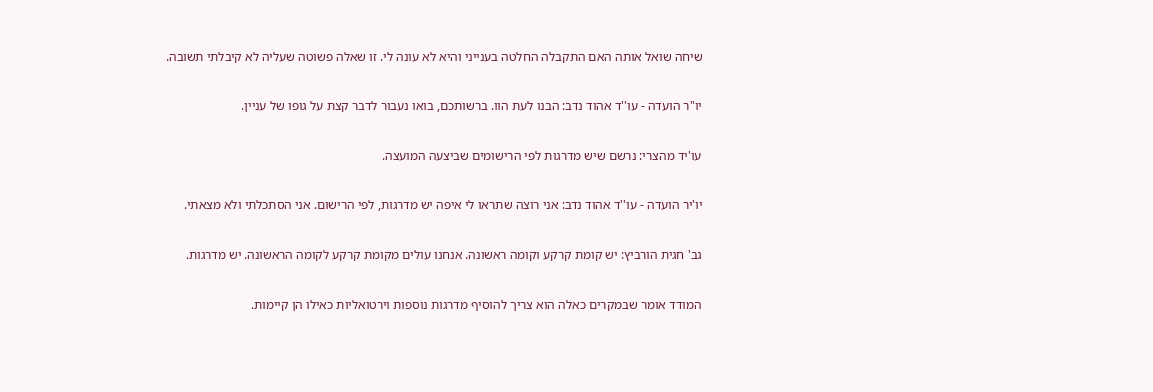שיחה שואל אותה האם התקבלה החלטה בענייני והיא לא עונה לי. זו שאלה פשוטה שעליה לא קיבלתי תשובה.

יו"ר הועדה - עו''ד אהוד נדב: הבנו לעת הוו. ברשותכם, בואו נעבור לדבר קצת על גופו של עניין.

עו'יד מהצרי: נרשם שיש מדרגות לפי הרישומים שביצעה המועצה.

יו'יר הועדה - עו''ד אהוד נדב: אני רוצה שתראו לי איפה יש מדרגות, לפי הרישום. אני הסתכלתי ולא מצאתי.

גב' חגית הורביץ: יש קומת קרקע וקומה ראשונה. אנחנו עולים מקומת קרקע לקומה הראשונה. יש מדרגות.

המודד אומר שבמקרים כאלה הוא צריך להוסיף מדרגות נוספות וירטואליות כאילו הן קיימות.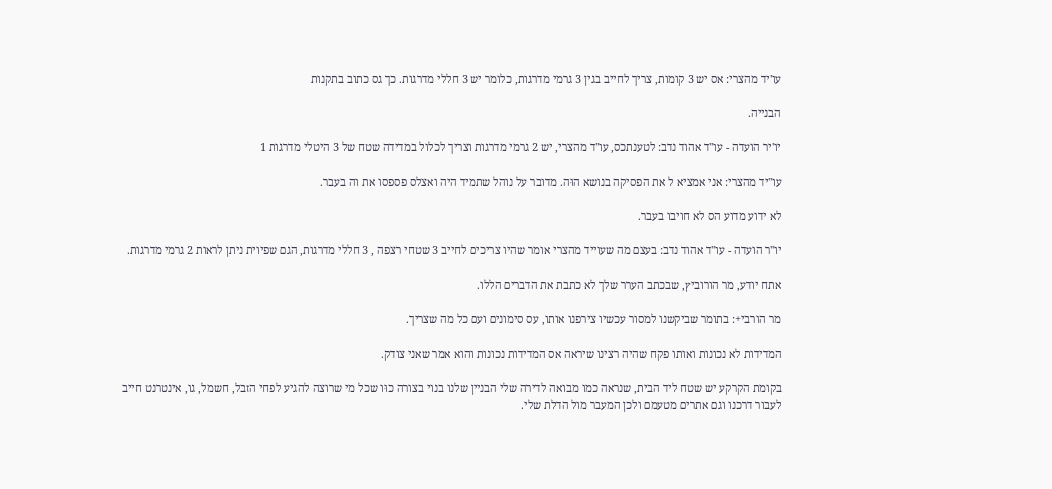עו'יד מהצרי: אס יש 3 קומות, צריך לחייב בגין 3 גרמי מדרגות, כלומר יש 3 חללי מדרגות. כך גס כתוב בתקנות

הבנייה.

יו'יר הועדה - עו''ד אהוד נדב: לטענתכס, עו"ד מהצרי, יש 2 גרמי מדרגות וצריך לכלול במדידה שטח של 3 היטלי מדרגות 1

עו''יד מהצרי: אני אמציא ל את הפסיקה בנושא הוּה. מדובר על נוהל שתמיד היה ואצלס פספסו את וה בעבר.

לא ידוע מדוע הס לא חויבו בעבר.

יו''ר הועדה - עו''ד אהוד נדב: בעצם מה שעוייד מהצרי אומר שהיו צריכים לחייב 3 שטחי רצפה , 3 חללי מדרגות, הגם שפיוית ניתן לראות 2 גרמי מדרגות.

אתח יודע, מר הורוביץ, שבכתב הערר שלך לא כתבת את הדברים הללו.

מר הורבי+: בתומר שביקשנו למסור עכשיו צירפנו אותו, עס סימונים ועם כל מה שצריך.

המדידות לא נכונות ואותו פקח שהיה רצינו שיראה אס המדידות נכונות והוא אמר שאני צודק.

בקומת הקרקע יש שטח ליד הבית, שנראה כמו מבואה לדירה שלי הבניין שלנו בנוי בצורה כוּו שכל מי שרוצה להגיע לפחי הזבל, חשמל, גו, אינטרנט חייב לעבור דרכנו וגם אתרים מטעמם ולכן המעבר מול הדלת שלי.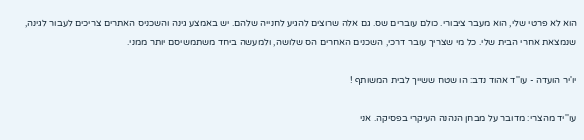הוא לא פרטי שלי, הוא מעבר ציבורי. כולם עוברים שס. גם אלה שרוצים להגיע לחנייה שלהם. יש באמצע גינה והשכניס האתרים צריכים לעבור לגינה, שנמצאת אחרי הבית שלי. כל מי שצריך עובר דרכי, השכנים האחרים הס שלושה, ולמעשה ביחד משתמשיסם יותר ממני.

יו'יר הועדה - עו''ד אהוד נדב: הו שטח ששייך לבית המשותף !

עו''יד מהצרי: מדובר על מבחן הנהנה העיקרי בפסיקה. אני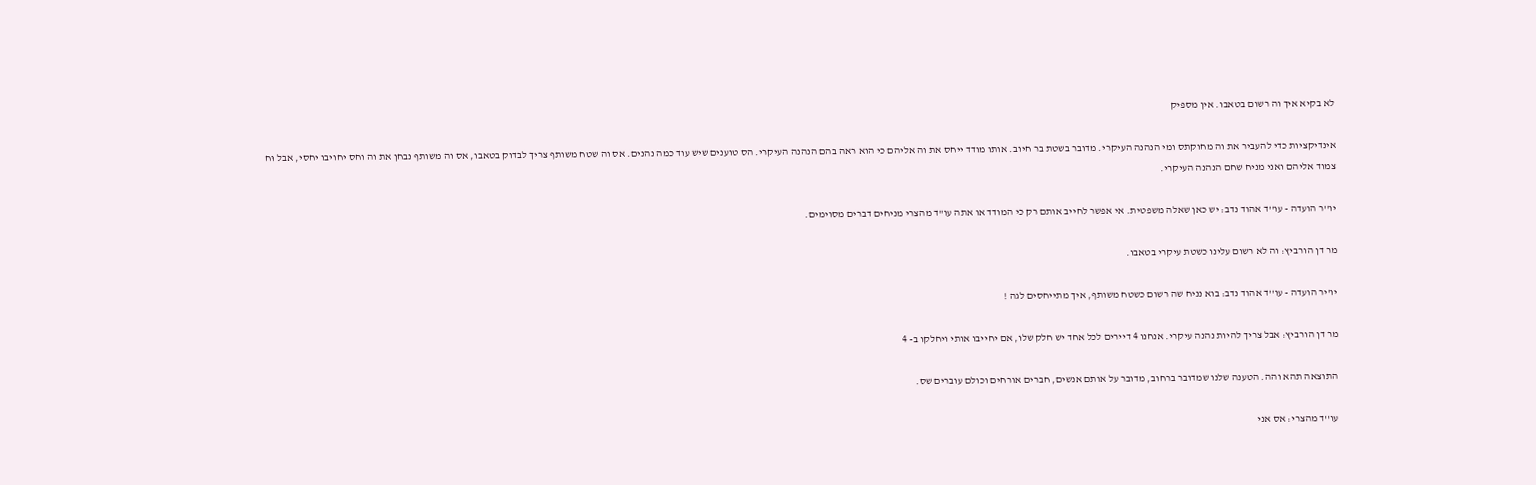לא בקיא איך וה רשום בטאבו. אין מספיק

אינדיקציות כדי להעביר את וה מחוקתס ומי הנהנה העיקרי. מדובר בשטת בר חיוב. אותו מודד ייחס את וה אליהם כי הוא ראה בהם הנהנה העיקרי. הס טוענים שיש עוד כמה נהנים. אס וה שטח משותף צריך לבדוק בטאבו, אס וה משותף נבחן את וה וחס יחויבו יחסי, אבל וּח צמוד אליהם ואני מניח שחם הנהנה העיקרי.

יו''ר הועדה - עו''ד אהוד נדב: יש כאן שאלה משפטית. אי אפשר לחייב אותם רק כי המודד או אתה עו"ד מהצרי מניחים דברים מסוימים.

מר דן הורביץ: וה לא רשום עלינו כשטת עיקרי בטאבו.

יו'יר הועדה - עו''ד אהוד נדב: בוא נניח שה רשום כשטח משותף, איך מתייחסים לגה !

מר דן הורביץ: אבל צריך להיות נהנה עיקרי. אנחנו 4 דיירים לכל אחד יש חלק שלו, אם יחייבו אותי ויחלקו ב- 4

התוצאה תהא והה. הטענה שלנו שמדובר ברחוב, מדובר על אותם אנשים, חברים אורחים וכולם עוברים שס.

עו''ד מהצרי: אס אני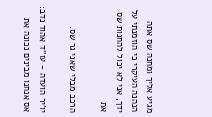מגיע אליך ומחנה שס אתה הנהנה העיקרי כי הוזמנתי על ידך, אני לא יכול להחנות שס את

הרכב מבלי שאני גר שס.

יו'יר הועדה - עו''ד אהוד נדב: אס אנחנו מבינים נכונה את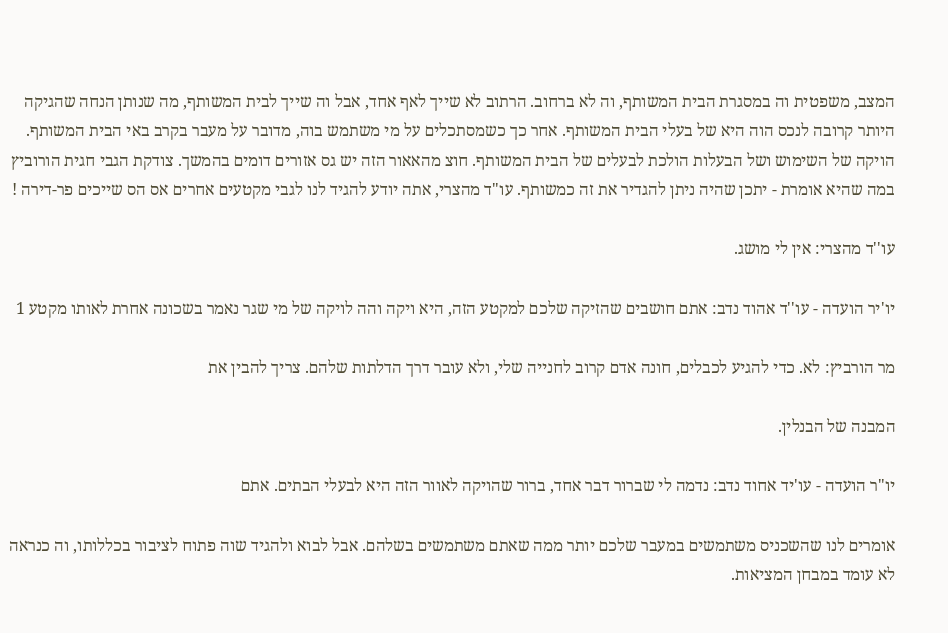המצב, משפטית וה במסגרת הבית המשותף, וה לא ברחוב. הרתוב לא שייך לאף אחד, אבל וה שייך לבית המשותף, מה שנותן הנחה שהגיקה היותר קרובה לנכס הוה היא של בעלי הבית המשותף. אחר כך כשמסתכלים על מי משתמש בוה, מדובר על מעבר בקרב באי הבית המשותף. הויקה של השימוש ושל הבעלות הולכת לבעלים של הבית המשותף. חוצ מהאאור הזה יש גס אזורים דומים בהמשך. צודקת הגבי חגית הורוביץ במה שהיא אומרת - יתכן שהיה ניתן להגדיר את זה כמשותף. עו"ד מהצרי, אתה יודע להגיד לנו לגבי מקטעים אחרים אס הס שייכים פר-דירה !

עו''ד מהצרי: אין לי מושג.

יו'יר הועדה - עו''ד אהוד נדב: אתם חושבים שהזיקה שלכם למקטע הזה, היא ויקה והה לויקה של מי שגר נאמר בשכונה אחרת לאותו מקטע 1

מר הורביץ: לא. כדי להגיע לכבלים, חונה אדם קרוב לחנייה שלי, ולא עובר דרך הדלתות שלהם. צריך להבין את

המבנה של הבנלין.

יו"ר הועדה - עו'יד אחוד נדב: נדמה לי שברור דבר אחד, ברור שהויקה לאוור הזה היא לבעלי הבתים. אתם

אומרים לנו שהשכניס משתמשים במעבר שלכם יותר ממה שאתם משתמשים בשלהם. אבל לבוא ולהגיד שוה פתוח לציבור בכללותו, וה כנראה לא עומד במבחן המציאות.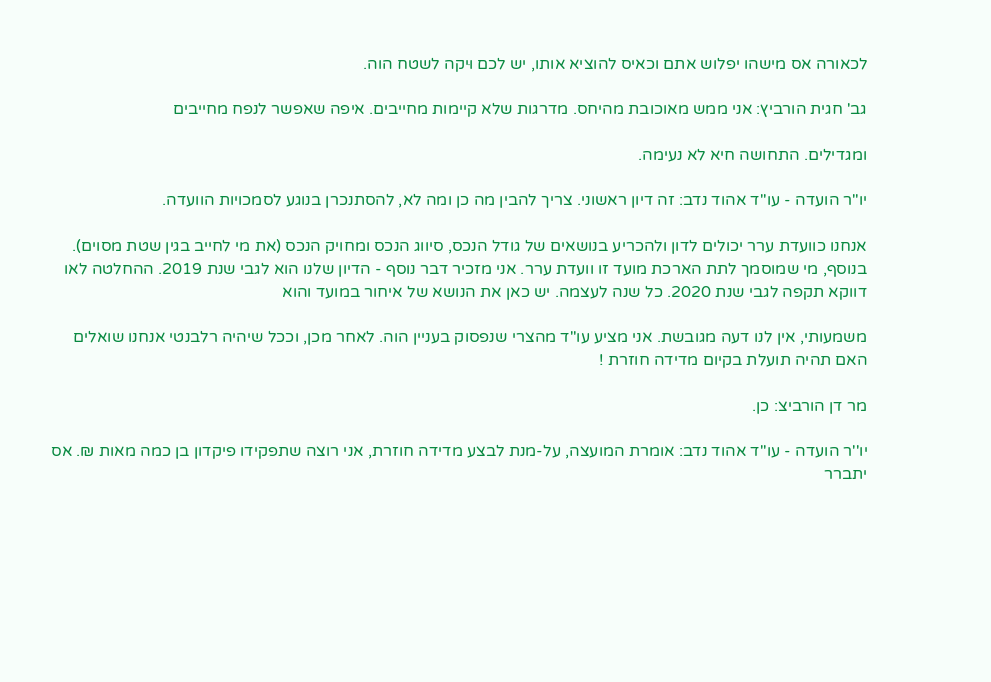לכאורה אס מישהו יפלוש אתם וכאיס להוציא אותו, יש לכם וּיקה לשטח הוה.

גב' חגית הורביץ: אני ממש מאוכובת מהיחס. מדרגות שלא קיימות מחייבים. איפה שאפשר לנפח מחייבים

ומגדילים. התחושה חיא לא נעימה.

יו"ר הועדה - עו''ד אהוד נדב: זה דיון ראשוני. צריך להבין מה כן ומה לא, להסתנכרן בנוגע לסמכויות הוועדה.

אנחנו כוועדת ערר יכולים לדון ולהכריע בנושאים של גודל הנכס, סיווג הנכס ומחויק הנכס (את מי לחייב בגין שטת מסוים). בנוסף, מי שמוסמך לתת הארכת מועד זו וועדת ערר. אני מזכיר דבר נוסף - הדיון שלנו הוא לגבי שנת 2019. ההחלטה לאו דווקא תקפה לגבי שנת 2020. כל שנה לעצמה. יש כאן את הנושא של איחור במועד והוא

משמעותי, אין לנו דעה מגובשת. אני מציע עו"ד מהצרי שנפסוק בעניין הוה. לאחר מכן, וככל שיהיה רלבנטי אנחנו שואלים האם תהיה תועלת בקיום מדידה חוזרת !

מר דן הורביצ: כן.

יו''ר הועדה - עו''ד אהוד נדב: אומרת המועצה, על-מנת לבצע מדידה חוזרת, אני רוצה שתפקידו פיקדון בן כמה מאות ₪. אס יתברר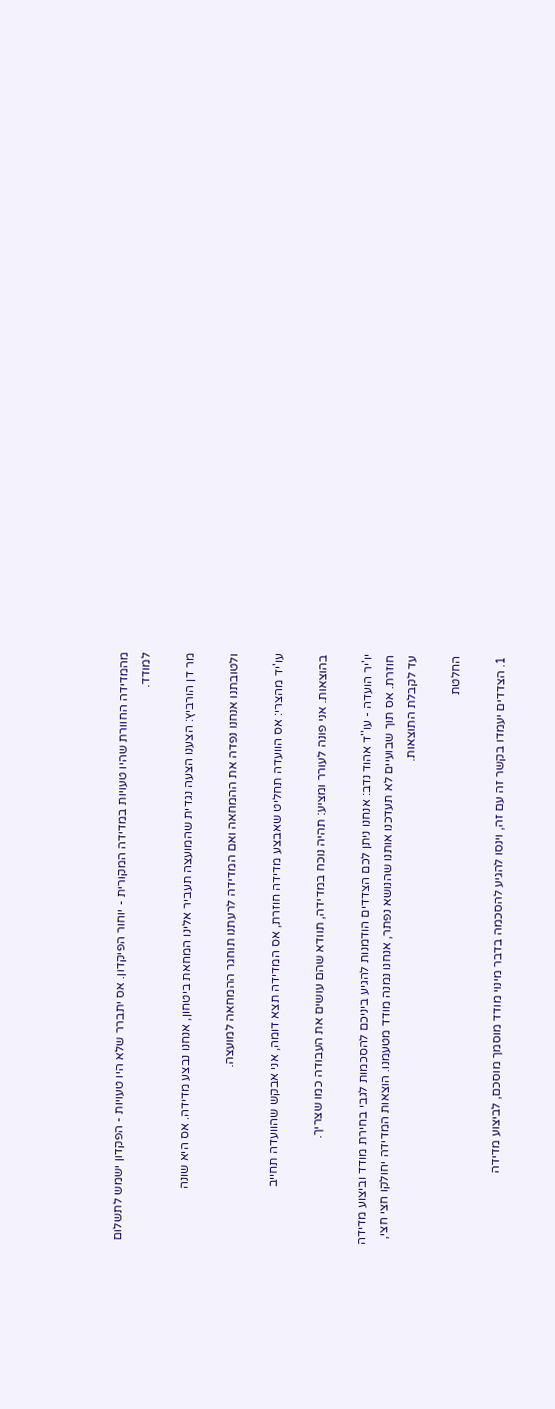מהמדידה החוורת שהיו טעויות במדידה המקורית - יוחור הפיקדון. אס יתברר שלא היו טעויות - הפקדון ישמש לתשלום למודד.

מר דן הורביץ: הצענו הצעה נגדית שהמועצה תעביר אלינו המחאת ביטחון, אנחנו נבצע מדידה. אס היא שונה

ולטובתנו אנחנו נפדה את ההמחאה ואם המדידה לרעתנו תוחגר ההמחאה למועצה.

עו'יד מהצרי: אס הוועדה תחליט שאבצע מדידה חוזרת, אס המדידה תצא דומה, אני אבקש שהוועדה תחייב

בהוצאות. אני פונה לעורר ומציע: תהיה נוכח במדידה, תוודא שהם עושים את העבודה כמו שצריך.

יו'יר הועדה - עו''ד אהוד נדב: אנחנו ניתן לכם הצדדים הודמנות להגיע ביניכם להסכמות לגבי בחירת מודד וביצוע מדידה חוזרת. אס תוך שבועיים לא תעדכנו אותנו שהנושא נפתר, אנחנו נמנה מודד מטעמנו. הוצאות המדידה יחולקו חצי חצי, עד לקבלת התוצאות.

החלטת

1. הצדדים יעמדו בקשר זה עם זה, וינסו להגיע להסכמה בדבר מינוי מודד מוסמך מוסכם, לביצוע מדידה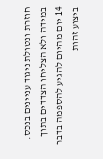חוזרת ונטולת ניגוד עניינים בנכס. במידה ולא הצליחו הצדדים בתוך 14 יום מהיום להגיע להספמה בדבר ביצוע זהות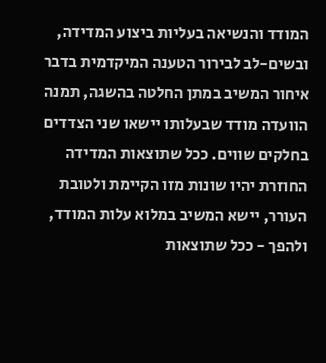המודד והנשיאה בעליות ביצוע המדידה, ובשים-לב לבירור הטענה המיקדמית בדבר איחור המשיב במתן החלטה בהשגה, תמנה הוועדה מודד שבעלותו יישאו שני הצדדים בחלקים שווים. ככל שתוצאות המדידה החוזרת יהיו שונות מזו הקיימת ולטובת העורר, יישא המשיב במלוא עלות המודד, ולהפך - ככל שתוצאות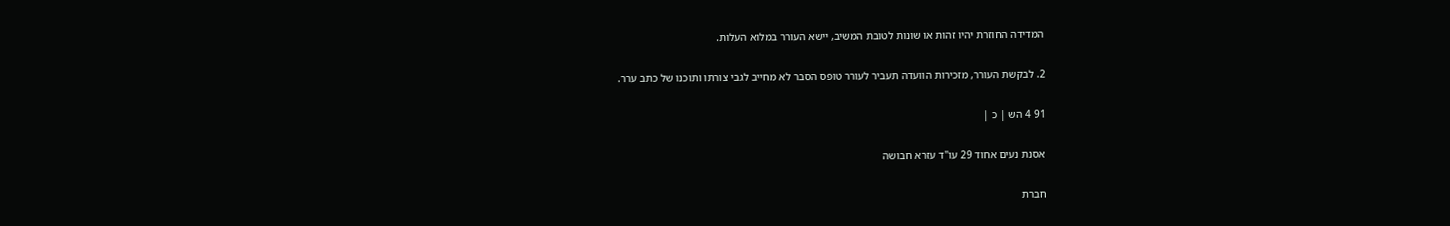המדידה החוזרת יהיו זהות או שונות לטובת המשיב, יישא העורר במלוא העלות.

2. לבקשת העורר, מזכירות הוועדה תעביר לעורר טופס הסבר לא מחייב לגבי צורתו ותוכנו של כתב ערר.

91 4 הש | כ |

אסנת נעים אחוד 29 עו"ד עזרא חבושה

חברת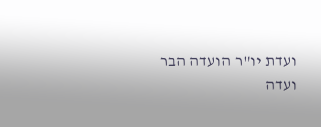ועדת יו"ר הועדה הבר ועדה